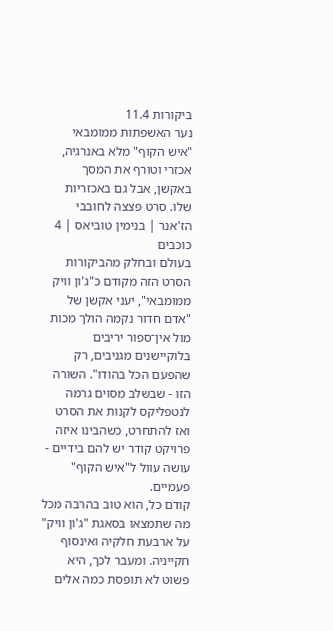ביקורות 11.4
נער האשפתות ממומבאי
"איש הקוף" מלא באנרגיה, אכזרי וטורף את המסך באקשן, אבל גם באכזריות שלו. סרט פצצה לחובבי הז'אנר | בנימין טוביאס | 4 כוכבים
בעולם ובחלק מהביקורות הסרט הזה מקודם כ"ג'ון וויק ממומבאי", יעני אקשן של "אדם חדור נקמה הולך מכות מול אין־ספור יריבים בלוקיישנים מגניבים, רק שהפעם הכל בהודו". השורה הזו - שבשלב מסוים גרמה לנטפליקס לקנות את הסרט ואז להתחרט, כשהבינו איזה פרויקט קודר יש להם בידיים - עושה עוול ל"איש הקוף" פעמיים.
קודם כל, הוא טוב בהרבה מכל מה שתמצאו בסאגת "ג'ון וויק" על ארבעת חלקיה ואינסוף חקייניה. ומעבר לכך, היא פשוט לא תופסת כמה אלים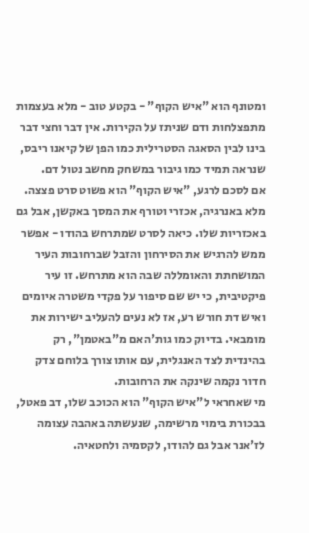ומטונף הוא "איש הקוף" - בקטע טוב - מלא בעצמות מתפצלחות ודם שניתז על הקירות. אין דבר וחצי דבר בינו לבין הסאגה הסטרילית כמו הפן של קיאנו ריבס, שנראה תמיד כמו גיבור במשחק מחשב נטול דם.
אם לסכם לרגע, "איש הקוף" הוא פשוט סרט פצצה. מלא באנרגיה, אכזרי וטורף את המסך באקשן, אבל גם באכזריות שלו. כיאה לסרט שמתרחש בהודו - אפשר ממש להרגיש את הסירחון והזבל שברחובות העיר המושחתת והאומללה שבה הוא מתרחש. זו עיר פיקטיבית, כי יש שם סיפור על פקדי משטרה איומים ואיש דת חורש רע, אז לא נעים להעליב ישירות את מומבאי. בדיוק כמו גות'האם מ"באטמן", רק בהינדית לצד האנגלית, עם אותו צורך בלוחם צדק חדור נקמה שינקה את הרחובות.
מי שאחראי ל"איש הקוף" הוא הכוכב שלו, דב פאטל, בבכורת בימוי מרשימה, שנעשתה באהבה עצומה לז'אנר אבל גם להודו, לקסמיה ולחטאיה.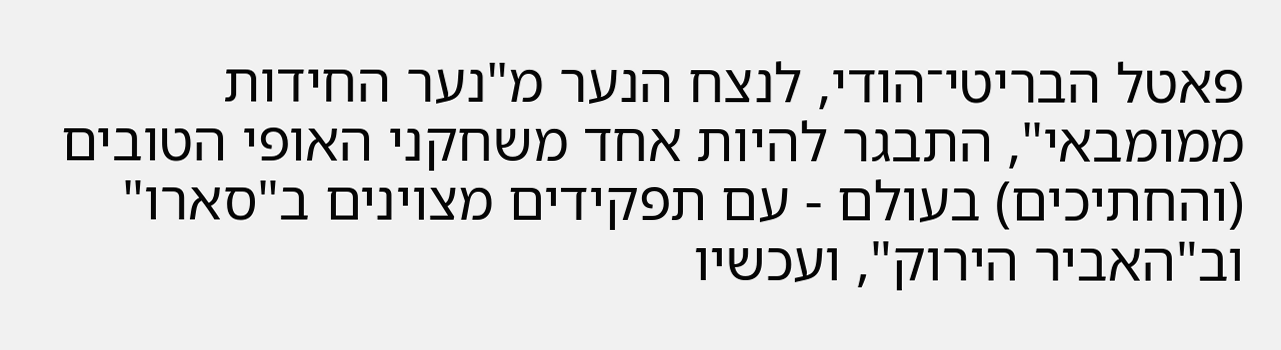פאטל הבריטי־הודי, לנצח הנער מ"נער החידות ממומבאי", התבגר להיות אחד משחקני האופי הטובים (והחתיכים) בעולם - עם תפקידים מצוינים ב"סארו" וב"האביר הירוק", ועכשיו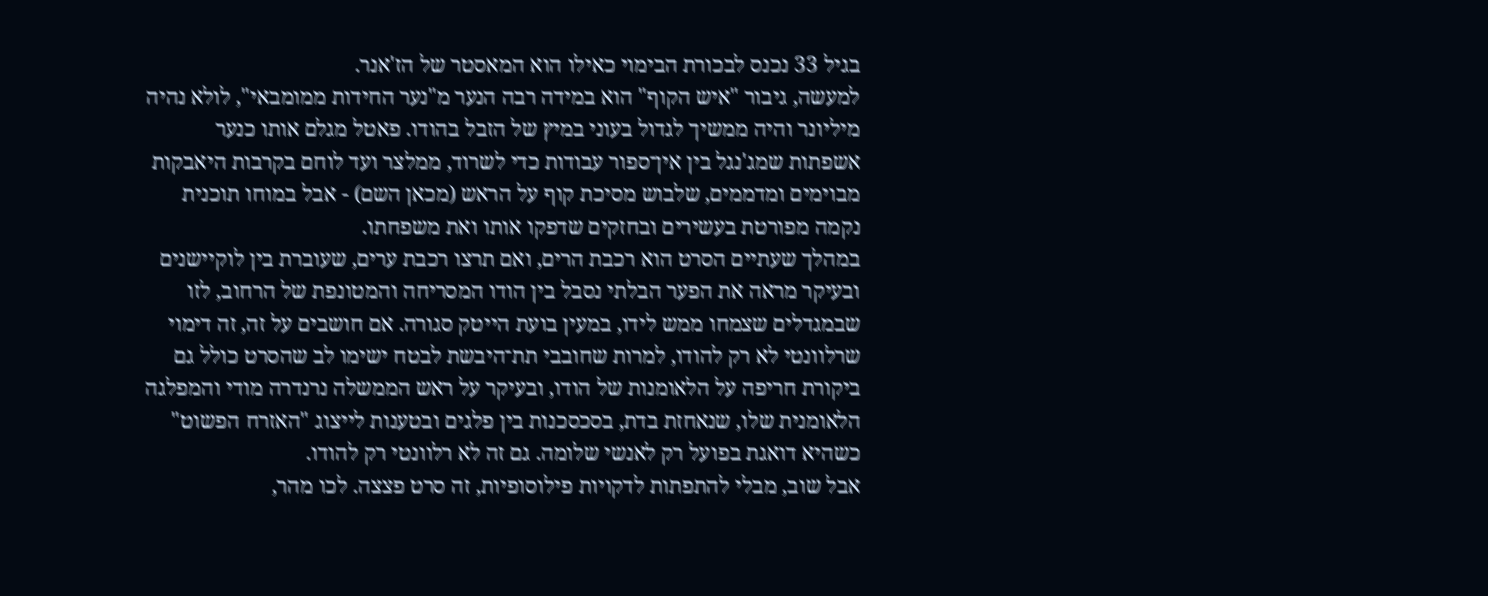בגיל 33 נכנס לבכורת הבימוי כאילו הוא המאסטר של הז'אנר.
למעשה, גיבור "איש הקוף" הוא במידה רבה הנער מ"נער החידות ממומבאי", לולא נהיה מיליונר והיה ממשיך לגדול בעוני במיץ של הזבל בהודו. פאטל מגלם אותו כנער אשפתות שמג'נגל בין אין־ספור עבודות כדי לשרוד, ממלצר ועד לוחם בקרבות היאבקות מבוימים ומדממים, שלבוש מסיכת קוף על הראש (מכאן השם) - אבל במוחו תוכנית נקמה מפורטת בעשירים ובחזקים שדפקו אותו ואת משפחתו.
במהלך שעתיים הסרט הוא רכבת הרים, ואם תרצו רכבת ערים, שעוברת בין לוקיישנים ובעיקר מראה את הפער הבלתי נסבל בין הודו המסריחה והמטונפת של הרחוב, לזו שבמגדלים שצמחו ממש לידו, במעין בועת הייטק סגורה. אם חושבים על זה, זה דימוי שרלוונטי לא רק להודו, למרות שחובבי תת־היבשת לבטח ישימו לב שהסרט כולל גם ביקורת חריפה על הלאומנות של הודו, ובעיקר על ראש הממשלה נרנדרה מודי והמפלגה הלאומנית שלו, שנאחזת בדת, בסכסכנות בין פלגים ובטענות לייצוג "האזרח הפשוט" כשהיא דואגת בפועל רק לאנשי שלומה. גם זה לא רלוונטי רק להודו.
אבל שוב, מבלי להתפתות לדקויות פילוסופיות, זה סרט פצצה. לכו מהר,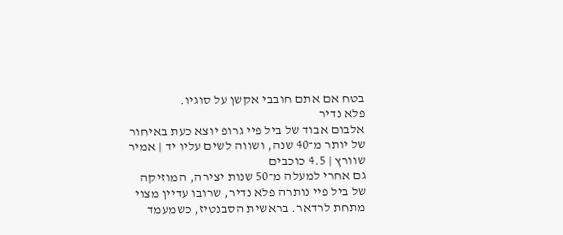בטח אם אתם חובבי אקשן על סוגיו.
פלא נדיר
אלבום אבוד של ביל פיי גרופ יוצא כעת באיחור של יותר מ־40 שנה, ושווה לשים עליו יד | אמיר שוורץ | 4.5 כוכבים
גם אחרי למעלה מ־50 שנות יצירה, המוזיקה של ביל פיי נותרה פלא נדיר, שרובו עדיין מצוי מתחת לרדאר. בראשית הסבנטיז, כשמעמד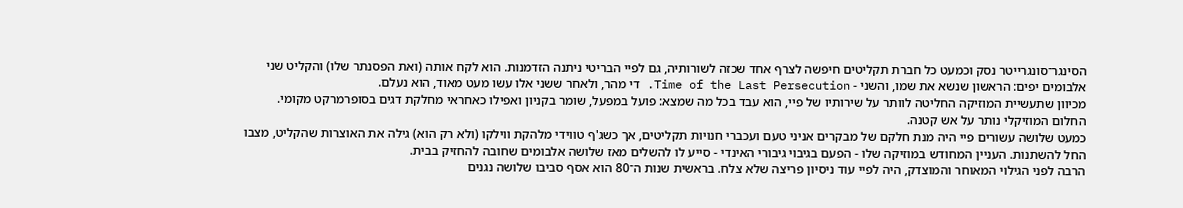הסינגר־סונגרייטר נסק וכמעט כל חברת תקליטים חיפשה לצרף אחד שכזה לשורותיה, גם לפיי הבריטי ניתנה הזדמנות. הוא לקח אותה (ואת הפסנתר שלו) והקליט שני אלבומים יפים: הראשון שנשא את שמו, והשני - Time of the Last Persecution. די מהר, ולאחר ששני אלו עשו מעט מאוד, הוא נעלם.
מכיוון שתעשיית המוזיקה החליטה לוותר על שירותיו של פיי, הוא עבד בכל מה שמצא: פועל במפעל, שומר בקניון ואפילו כאחראי מחלקת דגים בסופרמרקט מקומי. החלום המוזיקלי נותר על אש קטנה.
כמעט שלושה עשורים פיי היה מנת חלקם של מבקרים אניני טעם ועכברי חנויות תקליטים, אך כשג'ף טווידי מלהקת ווילקו (ולא רק הוא) גילה את האוצרות שהקליט, מצבו החל להשתנות. העניין המחודש במוזיקה שלו - הפעם בגיבוי גיבורי האינדי - סייע לו להשלים מאז שלושה אלבומים שחובה להחזיק בבית.
הרבה לפני הגילוי המאוחר והמוצדק, היה לפיי עוד ניסיון פריצה שלא צלח. בראשית שנות ה־80 הוא אסף סביבו שלושה נגנים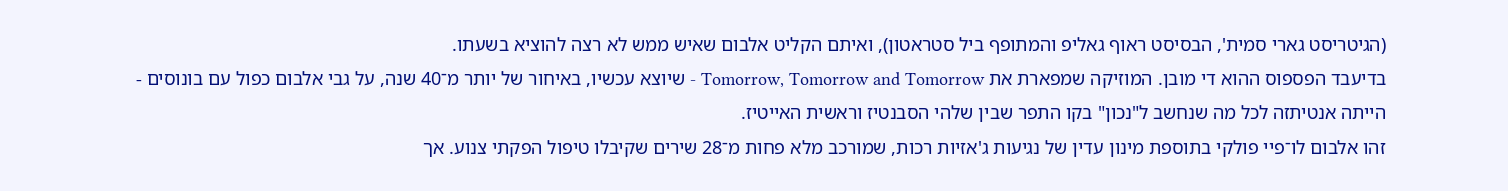(הגיטריסט גארי סמית', הבסיסט ראוף גאליפ והמתופף ביל סטראטון), ואיתם הקליט אלבום שאיש ממש לא רצה להוציא בשעתו.
בדיעבד הפספוס ההוא די מובן. המוזיקה שמפארת את Tomorrow, Tomorrow and Tomorrow - שיוצא עכשיו, באיחור של יותר מ־40 שנה, על גבי אלבום כפול עם בונוסים - הייתה אנטיתזה לכל מה שנחשב ל"נכון" בקו התפר שבין שלהי הסבנטיז וראשית האייטיז.
זהו אלבום לו־פיי פולקי בתוספת מינון עדין של נגיעות ג'אזיות רכות, שמורכב מלא פחות מ־28 שירים שקיבלו טיפול הפקתי צנוע. אך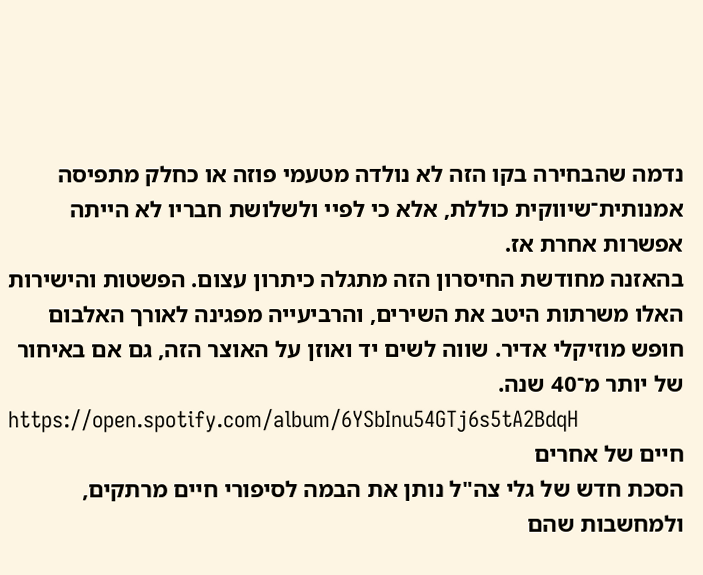נדמה שהבחירה בקו הזה לא נולדה מטעמי פוזה או כחלק מתפיסה אמנותית־שיווקית כוללת, אלא כי לפיי ולשלושת חבריו לא הייתה אפשרות אחרת אז.
בהאזנה מחודשת החיסרון הזה מתגלה כיתרון עצום. הפשטות והישירות האלו משרתות היטב את השירים, והרביעייה מפגינה לאורך האלבום חופש מוזיקלי אדיר. שווה לשים יד ואוזן על האוצר הזה, גם אם באיחור של יותר מ־40 שנה.
https://open.spotify.com/album/6YSbInu54GTj6s5tA2BdqH
חיים של אחרים
הסכת חדש של גלי צה"ל נותן את הבמה לסיפורי חיים מרתקים, ולמחשבות שהם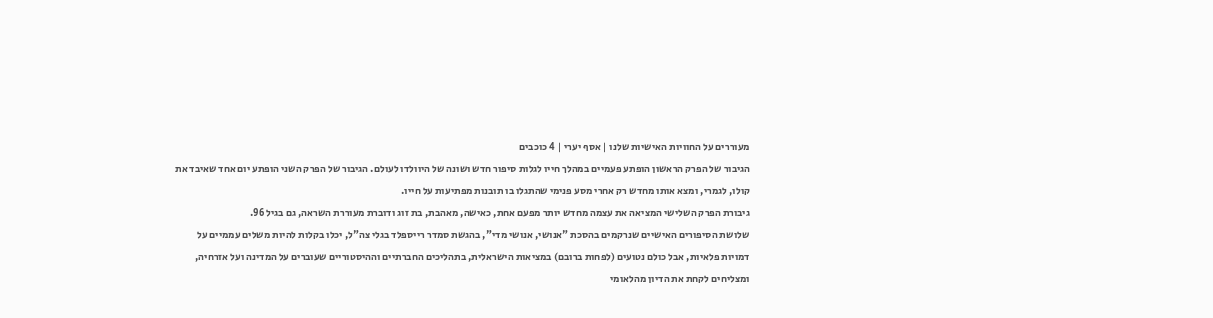מעוררים על החוויות האישיות שלנו | אסף יערי | 4 כוכבים
הגיבור של הפרק הראשון הופתע פעמיים במהלך חייו לגלות סיפור חדש ושונה של היוולדו לעולם. הגיבור של הפרק השני הופתע יום אחד שאיבד את קולו, לגמרי, ומצא אותו מחדש רק אחרי מסע פנימי שהתגלו בו תובנות מפתיעות על חייו.
גיבורת הפרק השלישי המציאה את עצמה מחדש יותר מפעם אחת, כאישה, מאהבת, בת זוג ודוברת מעוררת השראה, גם בגיל 96.
שלושת הסיפורים האישיים שנרקמים בהסכת "אנושי, אנושי מדי", בהגשת סמדר רייספלד בגלי צה"ל, יכלו בקלות להיות משלים עממיים על דמויות פלאיות, אבל כולם נטועים (לפחות ברובם) במציאות הישראלית, בתהליכים החברתיים וההיסטוריים שעוברים על המדינה ועל אזרחיה, ומצליחים לקחת את הדיון מהלאומי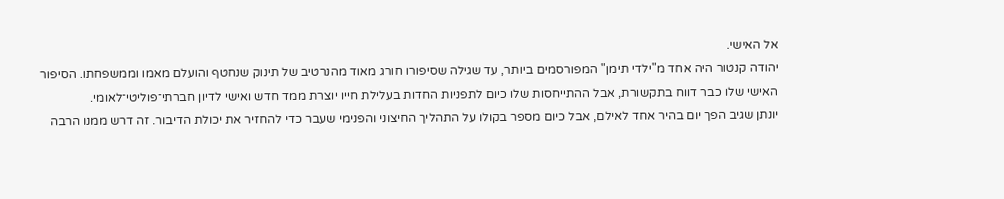אל האישי.
יהודה קנטור היה אחד מ"ילדי תימן" המפורסמים ביותר, עד שגילה שסיפורו חורג מאוד מהנרטיב של תינוק שנחטף והועלם מאמו וממשפחתו. הסיפור האישי שלו כבר דווח בתקשורת, אבל ההתייחסות שלו כיום לתפניות החדות בעלילת חייו יוצרת ממד חדש ואישי לדיון חברתי־פוליטי־לאומי.
יונתן שגיב הפך יום בהיר אחד לאילם, אבל כיום מספר בקולו על התהליך החיצוני והפנימי שעבר כדי להחזיר את יכולת הדיבור. זה דרש ממנו הרבה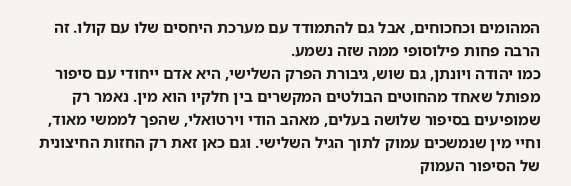המהומים וכחכוחים, אבל גם להתמודד עם מערכת היחסים שלו עם קולו. זה הרבה פחות פילוסופי ממה שזה נשמע.
כמו יהודה ויונתן, גם שוש, גיבורת הפרק השלישי, היא אדם ייחודי עם סיפור מפותל שאחד מהחוטים הבולטים המקשרים בין חלקיו הוא מין. נאמר רק שמופיעים בסיפור שלושה בעלים, מאהב הודי וירטואלי, שהפך לממשי מאוד, וחיי מין שנמשכים עמוק לתוך הגיל השלישי. וגם כאן זאת רק החזות החיצונית של הסיפור העמוק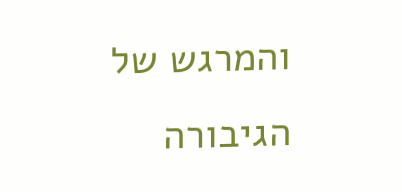והמרגש של הגיבורה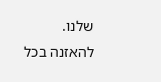שלנו.
להאזנה בכל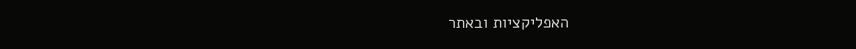האפליקציות ובאתר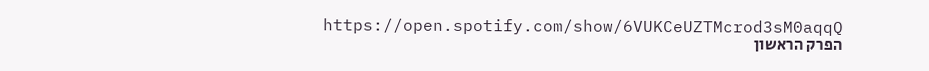https://open.spotify.com/show/6VUKCeUZTMcrod3sM0aqqQ
הפרק הראשון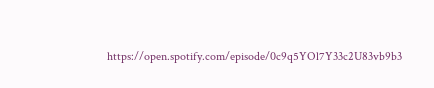https://open.spotify.com/episode/0c9q5YOl7Y33c2U83vb9b3